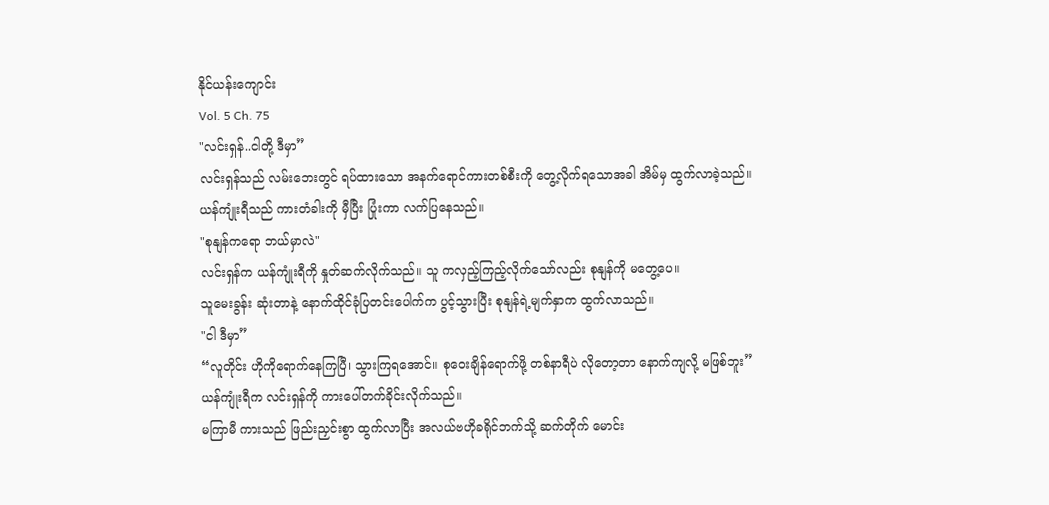နိုင်ယန်းကျောင်း
Vol. 5 Ch. 75
"လင်းရှန်..ငါတို့ ဒီမှာ”
လင်းရှန်သည် လမ်းဘေးတွင် ရပ်ထားသော အနက်ရောင်ကားတစ်စီးကို တွေ့လိုက်ရသောအခါ အိမ်မှ ထွက်လာခဲ့သည်။ ယန်ကျုံးရီသည် ကားတံခါးကို မှီပြီး ပြုံးကာ လက်ပြနေသည်။
"စုနျန်ကရော ဘယ်မှာလဲ"
လင်းရှန်က ယန်ကျုံးရီကို နှုတ်ဆက်လိုက်သည်။ သူ ကလှည့်ကြည့်လိုက်သော်လည်း စုနျန်ကို မတွေ့ပေ။
သူမေးခွန်း ဆုံးတာနဲ့ နောက်ထိုင်ခုံပြတင်းပေါက်က ပွင့်သွားပြီး စုနျန်ရဲ့မျက်နှာက ထွက်လာသည်။
"ငါ ဒီမှာ”
“လူတိုင်း ဟိုကိုရောက်နေကြပြီ၊ သွားကြရအောင်။ စုဝေးချိန်ရောက်ဖို့ တစ်နာရီပဲ လိုတော့တာ နောက်ကျလို့ မဖြစ်ဘူး”
ယန်ကျုံးရီက လင်းရှန်ကို ကားပေါ်တက်ခိုင်းလိုက်သည်။
မကြာမီ ကားသည် ဖြည်းညှင်းစွာ ထွက်လာပြီး အလယ်ဗဟိုခရိုင်ဘက်သို့ ဆက်တိုက် မောင်း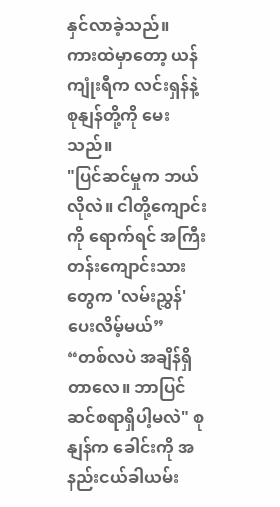နှင်လာခဲ့သည်။
ကားထဲမှာတော့ ယန်ကျုံးရီက လင်းရှန်နဲ့ စုနျန်တို့ကို မေးသည်။
"ပြင်ဆင်မှုက ဘယ်လိုလဲ။ ငါတို့ကျောင်းကို ရောက်ရင် အကြီးတန်းကျောင်းသား တွေက 'လမ်းညွှန်' ပေးလိမ့်မယ်”
“တစ်လပဲ အချိန်ရှိတာလေ။ ဘာပြင်ဆင်စရာရှိပါ့မလဲ" စုနျန်က ခေါင်းကို အနည်းငယ်ခါယမ်း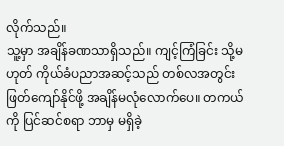လိုက်သည်။
သူ့မှာ အချိန်ခဏသာရှိသည်။ ကျင့်ကြံခြင်း သို့မဟုတ် ကိုယ်ခံပညာအဆင့်သည် တစ်လအတွင်း ဖြတ်ကျော်နိုင်ဖို့ အချိန်မလုံလောက်ပေ။ တကယ်ကို ပြင်ဆင်စရာ ဘာမှ မရှိခဲ့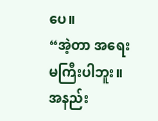ပေ။
“အဲ့တာ အရေးမကြီးပါဘူး။ အနည်း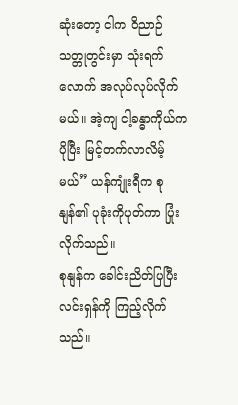ဆုံးတော့ ငါက ဝိညာဉ်သတ္တုတွင်းမှာ သုံးရက်လောက် အလုပ်လုပ်လိုက်မယ်။ အဲ့ကျ ငါ့ခန္ဓာကိုယ်က ပိုပြီး မြင့်တက်လာလိမ့်မယ်” ယန်ကျုံးရီက စုနျန်၏ ပုခုံးကိုပုတ်ကာ ပြုံးလိုက်သည်။
စုနျန်က ခေါင်းညိတ်ပြပြီး လင်းရှန်ကို ကြည့်လိုက်သည်။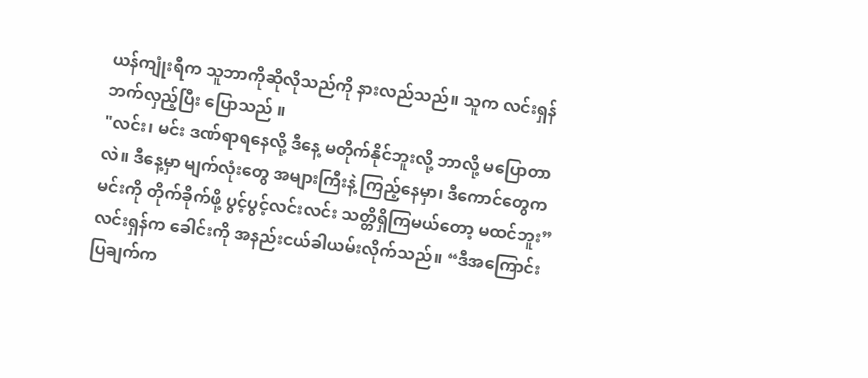ယန်ကျုံးရီက သူဘာကိုဆိုလိုသည်ကို နားလည်သည်။ သူက လင်းရှန်ဘက်လှည့်ပြီး ပြောသည် ။
"လင်း၊ မင်း ဒဏ်ရာရနေလို့ ဒီနေ့ မတိုက်နိုင်ဘူးလို့ ဘာလို့ မပြောတာလဲ။ ဒီနေ့မှာ မျက်လုံးတွေ အများကြီးနဲ့ ကြည့်နေမှာ၊ ဒီကောင်တွေက မင်းကို တိုက်ခိုက်ဖို့ ပွင့်ပွင့်လင်းလင်း သတ္တိရှိကြမယ်တော့ မထင်ဘူး”
လင်းရှန်က ခေါင်းကို အနည်းငယ်ခါယမ်းလိုက်သည်။ “ဒီအကြောင်းပြချက်က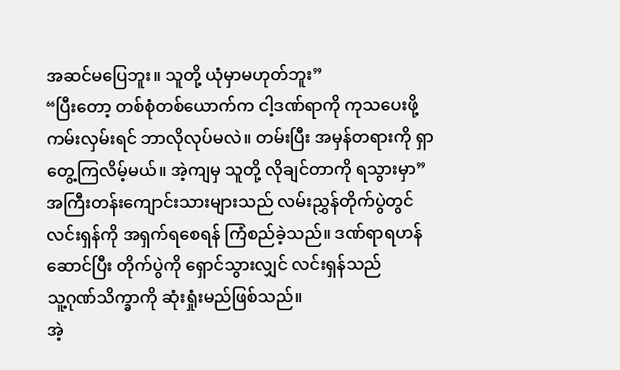အဆင်မပြေဘူး။ သူတို့ ယုံမှာမဟုတ်ဘူး”
“ပြီးတော့ တစ်စုံတစ်ယောက်က ငါ့ဒဏ်ရာကို ကုသပေးဖို့ ကမ်းလှမ်းရင် ဘာလိုလုပ်မလဲ။ တမ်းပြီး အမှန်တရားကို ရှာတွေ့ကြလိမ့်မယ်။ အဲ့ကျမှ သူတို့ လိုချင်တာကို ရသွားမှာ”
အကြီးတန်းကျောင်းသားများသည် လမ်းညွှန်တိုက်ပွဲတွင် လင်းရှန်ကို အရှက်ရစေရန် ကြံစည်ခဲ့သည်။ ဒဏ်ရာရဟန်ဆောင်ပြီး တိုက်ပွဲကို ရှောင်သွားလျှင် လင်းရှန်သည်
သူ့ဂုဏ်သိက္ခာကို ဆုံးရှုံးမည်ဖြစ်သည်။
အဲ့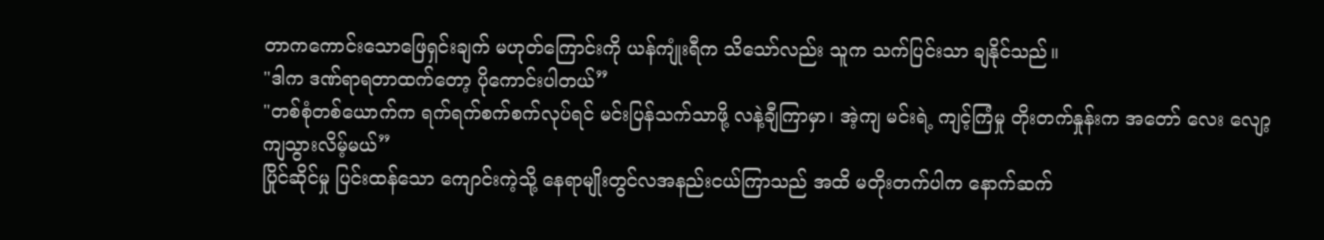တာကကောင်းသောဖြေရှင်းချက် မဟုတ်ကြောင်းကို ယန်ကျုံးရီက သိသော်လည်း သူက သက်ပြင်းသာ ချနိုင်သည်။
"ဒါက ဒဏ်ရာရတာထက်တော့ ပိုကောင်းပါတယ်”
"တစ်စုံတစ်ယောက်က ရက်ရက်စက်စက်လုပ်ရင် မင်းပြန်သက်သာဖို့ လနဲ့ချီကြာမှာ၊ အဲ့ကျ မင်းရဲ့ ကျင့်ကြံမှု တိုးတက်နှုန်းက အတော် လေး လျော့ကျသွားလိမ့်မယ်”
ပြိုင်ဆိုင်မှု ပြင်းထန်သော ကျောင်းကဲ့သို့ နေရာမျိုးတွင်လအနည်းငယ်ကြာသည် အထိ မတိုးတက်ပါက နောက်ဆက်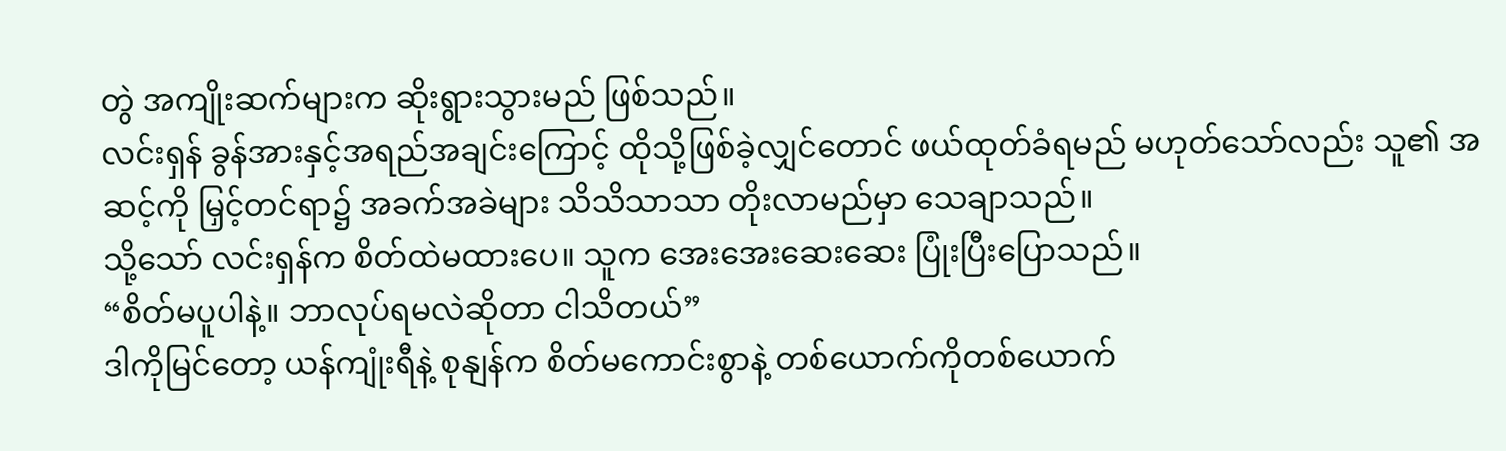တွဲ အကျိုးဆက်များက ဆိုးရွားသွားမည် ဖြစ်သည်။
လင်းရှန် ခွန်အားနှင့်အရည်အချင်းကြောင့် ထိုသို့ဖြစ်ခဲ့လျှင်တောင် ဖယ်ထုတ်ခံရမည် မဟုတ်သော်လည်း သူ၏ အဆင့်ကို မြှင့်တင်ရာ၌ အခက်အခဲများ သိသိသာသာ တိုးလာမည်မှာ သေချာသည်။
သို့သော် လင်းရှန်က စိတ်ထဲမထားပေ။ သူက အေးအေးဆေးဆေး ပြုံးပြီးပြောသည်။
“စိတ်မပူပါနဲ့။ ဘာလုပ်ရမလဲဆိုတာ ငါသိတယ်”
ဒါကိုမြင်တော့ ယန်ကျုံးရီနဲ့ စုနျန်က စိတ်မကောင်းစွာနဲ့ တစ်ယောက်ကိုတစ်ယောက်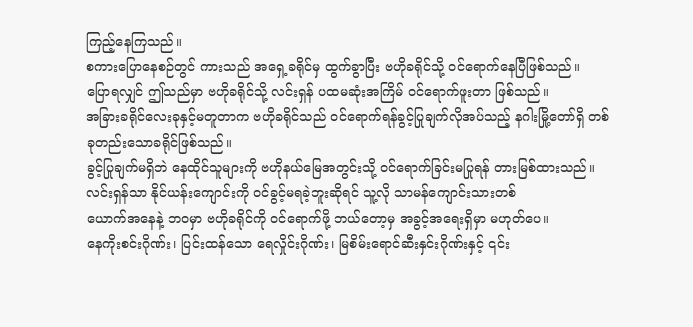ကြည့်နေကြသည်။
စကားပြောနေစဉ်တွင် ကားသည် အရှေ့ခရိုင်မှ ထွက်ခွာပြီး ဗဟိုခရိုင်သို့ ဝင်ရောက်နေပြီဖြစ်သည်။
ပြောရလျှင် ဤသည်မှာ ဗဟိုခရိုင်သို့ လင်းရှန် ပထမဆုံးအကြိမ် ဝင်ရောက်ဖူးတာ ဖြစ်သည်။
အခြားခရိုင်လေးခုနှင့်မတူတာက ဗဟိုခရိုင်သည် ဝင်ရောက်ရန်ခွင့်ပြုချက်လိုအပ်သည့် နဂါးမြို့တော်ရှိ တစ်ခုတည်းသောခရိုင်ဖြစ်သည်။
ခွင့်ပြုချက်မရှိဘဲ နေထိုင်သူများကို ဗဟိုနယ်မြေအတွင်းသို့ ဝင်ရောက်ခြင်းမပြုရန် တားမြစ်ထားသည်။
လင်းရှန်သာ နိုင်ယန်းကျောင်းကို ဝင်ခွင့်မရခဲ့ဘူးဆိုရင် သူ့လို သာမန်ကျောင်းသားတစ်
ယောက်အနေနဲ့ ဘဝမှာ ဗဟိုခရိုင်ကို ဝင်ရောက်ဖို့ ဘယ်တော့မှ အခွင့်အရေးရှိမှာ မဟုတ်ပေ။
နေကိုးစင်းဂိုဏ်း၊ ပြင်းထန်သော ရေလှိုင်းဂိုဏ်း၊ မြစိမ်းရောင်ဆီးနှင်းဂိုဏ်းနှင့် ၎င်း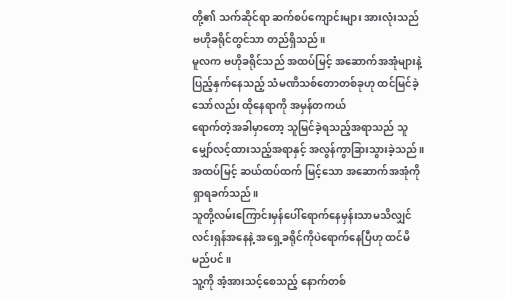တို့၏ သက်ဆိုင်ရာ ဆက်စပ်ကျောင်းများ အားလုံးသည် ဗဟိုခရိုင်တွင်သာ တည်ရှိသည်။
မူလက ဗဟိုခရိုင်သည် အထပ်မြင့် အဆောက်အအုံများနဲ့ ပြည့်နှက်နေသည့် သံမဏိသစ်တောတစ်ခုဟု ထင်မြင်ခဲ့သော်လည်း ထိုနေရာကို အမှန်တကယ်
ရောက်တဲ့အခါမှာတော့ သူမြင်ခဲ့ရသည့်အရာသည် သူမျှော်လင့်ထားသည့်အရာနှင့် အလွန်ကွာခြားသွားခဲ့သည်။
အထပ်မြင့် ဆယ်ထပ်ထက် မြင့်သော အဆောက်အအုံကို ရှာရခက်သည်။
သူတို့လမ်းကြောင်းမှန်ပေါ်ရောက်နေမှန်းသာမသိလျှင် လင်းရှန်အနေနဲ့ အရှေ့ခရိုင်ကိုပဲရောက်နေပြီဟု ထင်မိမည်ပင်။
သူ့ကို အံ့အားသင့်စေသည့် နောက်တစ်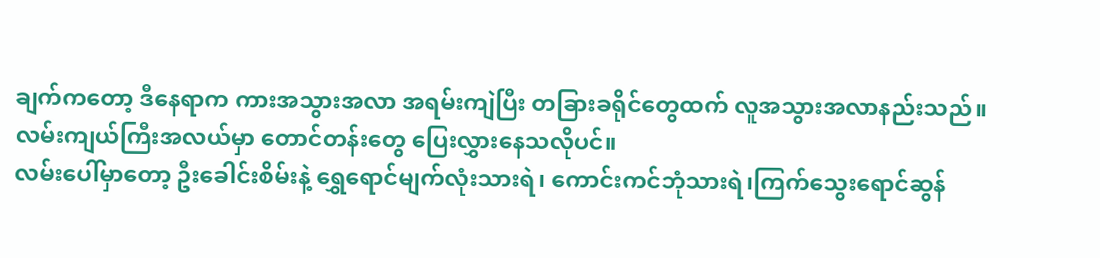ချက်ကတော့ ဒီနေရာက ကားအသွားအလာ အရမ်းကျဲပြီး တခြားခရိုင်တွေထက် လူအသွားအလာနည်းသည်။
လမ်းကျယ်ကြီးအလယ်မှာ တောင်တန်းတွေ ပြေးလွှားနေသလိုပင်။
လမ်းပေါ်မှာတော့ ဦးခေါင်းစိမ်းနဲ့ ရွှေရောင်မျက်လုံးသားရဲ၊ ကောင်းကင်ဘုံသားရဲ၊ကြက်သွေးရောင်ဆွန်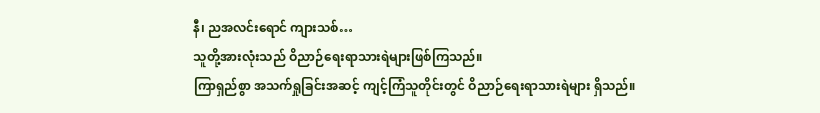နီ၊ ညအလင်းရောင် ကျားသစ်…
သူတို့အားလုံးသည် ဝိညာဉ်ရေးရာသားရဲများဖြစ်ကြသည်။
ကြာရှည်စွာ အသက်ရှုခြင်းအဆင့် ကျင့်ကြံသူတိုင်းတွင် ဝိညာဉ်ရေးရာသားရဲများ ရှိသည်။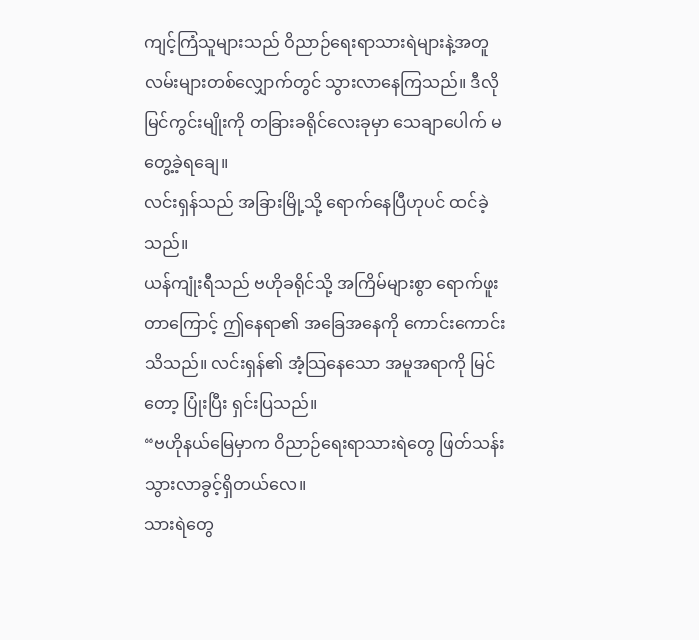ကျင့်ကြံသူများသည် ဝိညာဉ်ရေးရာသားရဲများနဲ့အတူ လမ်းများတစ်လျှောက်တွင် သွားလာနေကြသည်။ ဒီလိုမြင်ကွင်းမျိုးကို တခြားခရိုင်လေးခုမှာ သေချာပေါက် မတွေ့ခဲ့ရချေ။
လင်းရှန်သည် အခြားမြို့သို့ ရောက်နေပြီဟုပင် ထင်ခဲ့သည်။
ယန်ကျုံးရီသည် ဗဟိုခရိုင်သို့ အကြိမ်များစွာ ရောက်ဖူးတာကြောင့် ဤနေရာ၏ အခြေအနေကို ကောင်းကောင်းသိသည်။ လင်းရှန်၏ အံ့သြနေသော အမူအရာကို မြင်တော့ ပြုံးပြီး ရှင်းပြသည်။
“ဗဟိုနယ်မြေမှာက ဝိညာဉ်ရေးရာသားရဲတွေ ဖြတ်သန်းသွားလာခွင့်ရှိတယ်လေ။
သားရဲတွေ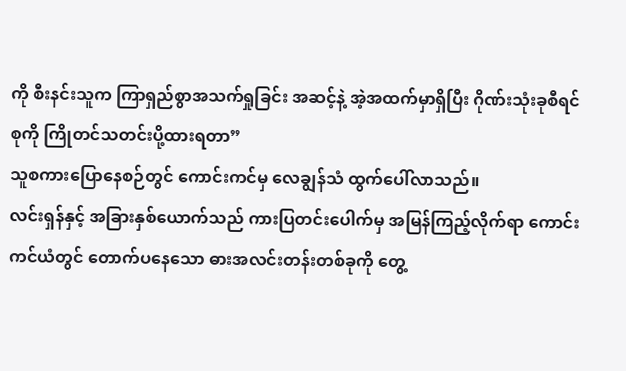ကို စီးနင်းသူက ကြာရှည်စွာအသက်ရှုခြင်း အဆင့်နဲ့ အဲ့အထက်မှာရှိပြီး ဂိုဏ်းသုံးခုစီရင်စုကို ကြိုတင်သတင်းပို့ထားရတာ”
သူစကားပြောနေစဉ်တွင် ကောင်းကင်မှ လေချွန်သံ ထွက်ပေါ်လာသည်။
လင်းရှန်နှင့် အခြားနှစ်ယောက်သည် ကားပြတင်းပေါက်မှ အမြန်ကြည့်လိုက်ရာ ကောင်းကင်ယံတွင် တောက်ပနေသော ဓားအလင်းတန်းတစ်ခုကို တွေ့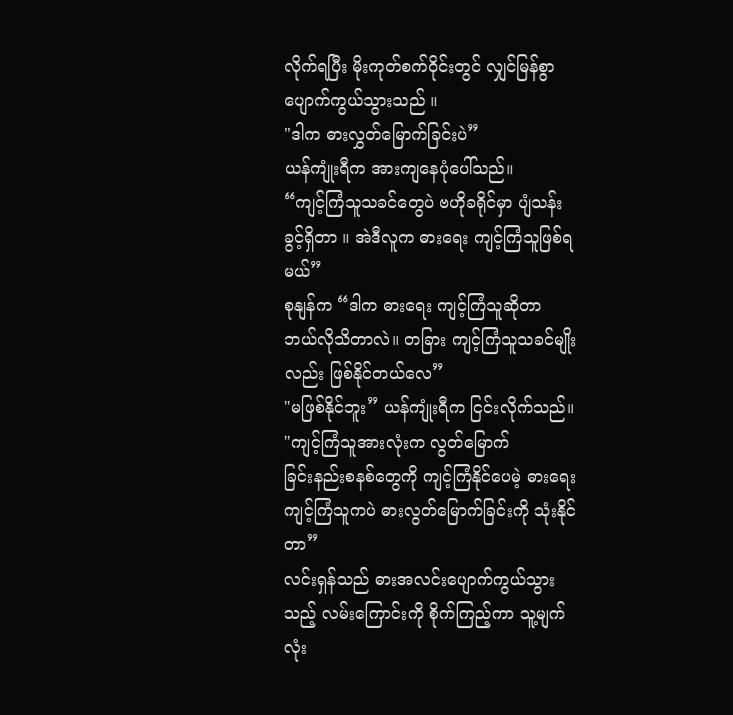လိုက်ရပြီး မိုးကုတ်စက်ဝိုင်းတွင် လျှင်မြန်စွာ ပျောက်ကွယ်သွားသည် ။
"ဒါက ဓားလွှတ်မြောက်ခြင်းပဲ”
ယန်ကျုံးရီက အားကျနေပုံပေါ်သည်။
“ကျင့်ကြံသူသခင်တွေပဲ ဗဟိုခရိုင်မှာ ပျံသန်းခွင့်ရှိတာ ။ အဲဒီလူက ဓားရေး ကျင့်ကြံသူဖြစ်ရမယ်”
စုနျန်က “ဒါက ဓားရေး ကျင့်ကြံသူဆိုတာ ဘယ်လိုသိတာလဲ။ တခြား ကျင့်ကြံသူသခင်မျိုးလည်း ဖြစ်နိုင်တယ်လေ”
"မဖြစ်နိုင်ဘူး” ယန်ကျုံးရီက ငြင်းလိုက်သည်။ "ကျင့်ကြံသူအားလုံးက လွတ်မြောက်
ခြင်းနည်းစနစ်တွေကို ကျင့်ကြံနိုင်ပေမဲ့ ဓားရေးကျင့်ကြံသူကပဲ ဓားလွတ်မြောက်ခြင်းကို သုံးနိုင်တာ”
လင်းရှန်သည် ဓားအလင်းပျောက်ကွယ်သွားသည့် လမ်းကြောင်းကို စိုက်ကြည့်ကာ သူ့မျက်လုံး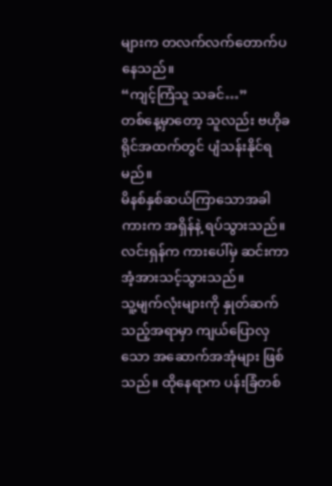များက တလက်လက်တောက်ပနေသည်။
“ကျင့်ကြံသူ သခင်…”
တစ်နေ့မှာတော့ သူလည်း ဗဟိုခရိုင်အထက်တွင် ပျံသန်းနိုင်ရမည်။
မိနစ်နှစ်ဆယ်ကြာသောအခါ
ကားက အရှိန်နဲ့ ရပ်သွားသည်။
လင်းရှန်က ကားပေါ်မှ ဆင်းကာ အံ့အားသင့်သွားသည်။
သူ့မျက်လုံးများကို နှုတ်ဆက်သည့်အရာမှာ ကျယ်ပြောလှသော အဆောက်အအုံများ ဖြစ်သည်။ ထိုနေရာက ပန်းခြံတစ်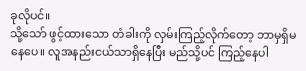ခုလိုပင်။
သို့သော် ဖွင့်ထားသော တံခါးကို လှမ်းကြည့်လိုက်တော့ ဘာမှရှိမနေပေ။ လူအနည်းငယ်သာရှိနေပြီး မည်သို့ပင် ကြည့်နေပါ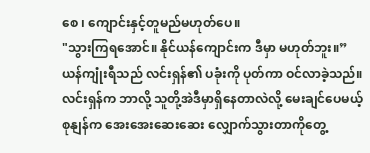စေ ၊ ကျောင်းနှင့်တူမည်မဟုတ်ပေ။
"သွားကြရအောင်။ နိုင်ယန်ကျောင်းက ဒီမှာ မဟုတ်ဘူး။”
ယန်ကျုံးရီသည် လင်းရှန်၏ ပခုံးကို ပုတ်ကာ ဝင်လာခဲ့သည်။
လင်းရှန်က ဘာလို့ သူတို့အဲဒီမှာရှိနေတာလဲလို့ မေးချင်ပေမယ့် စုနျန်က အေးအေးဆေးဆေး လျှောက်သွားတာကိုတွေ့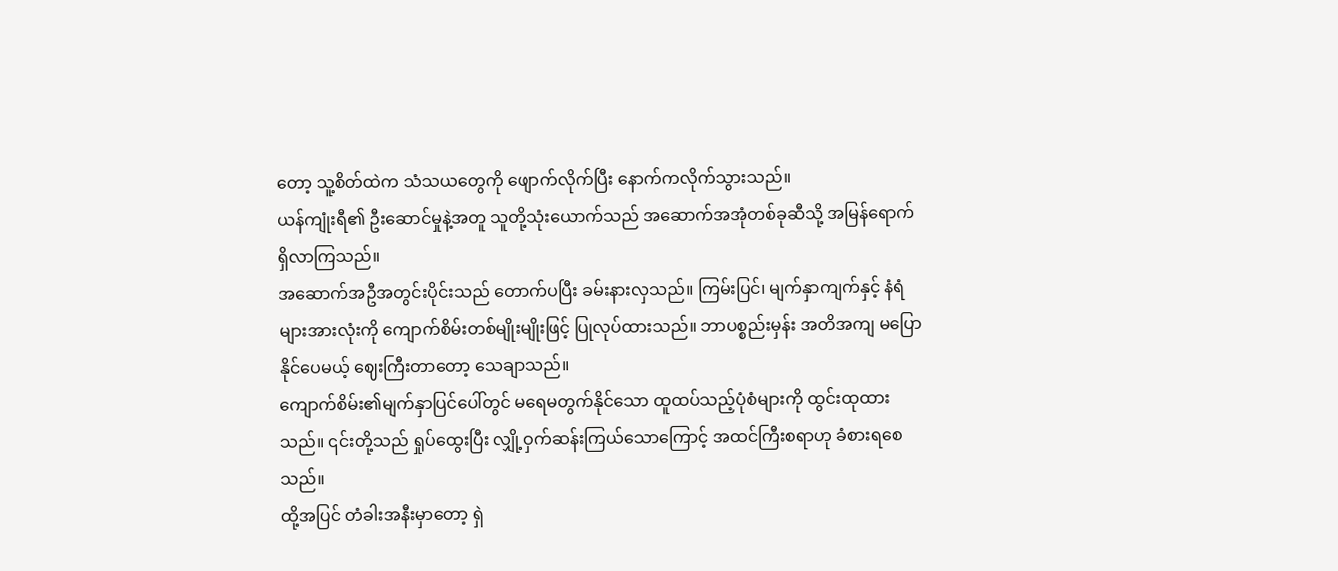တော့ သူ့စိတ်ထဲက သံသယတွေကို ဖျောက်လိုက်ပြီး နောက်ကလိုက်သွားသည်။
ယန်ကျုံးရီ၏ ဦးဆောင်မှုနဲ့အတူ သူတို့သုံးယောက်သည် အဆောက်အအုံတစ်ခုဆီသို့ အမြန်ရောက်ရှိလာကြသည်။
အဆောက်အဦအတွင်းပိုင်းသည် တောက်ပပြီး ခမ်းနားလှသည်။ ကြမ်းပြင်၊ မျက်နှာကျက်နှင့် နံရံများအားလုံးကို ကျောက်စိမ်းတစ်မျိုးမျိုးဖြင့် ပြုလုပ်ထားသည်။ ဘာပစ္စည်းမှန်း အတိအကျ မပြောနိုင်ပေမယ့် ဈေးကြီးတာတော့ သေချာသည်။
ကျောက်စိမ်း၏မျက်နှာပြင်ပေါ်တွင် မရေမတွက်နိုင်သော ထူထပ်သည့်ပုံစံများကို ထွင်းထုထားသည်။ ၎င်းတို့သည် ရှုပ်ထွေးပြီး လျှို့ဝှက်ဆန်းကြယ်သောကြောင့် အထင်ကြီးစရာဟု ခံစားရစေသည်။
ထို့အပြင် တံခါးအနီးမှာတော့ ရှဲ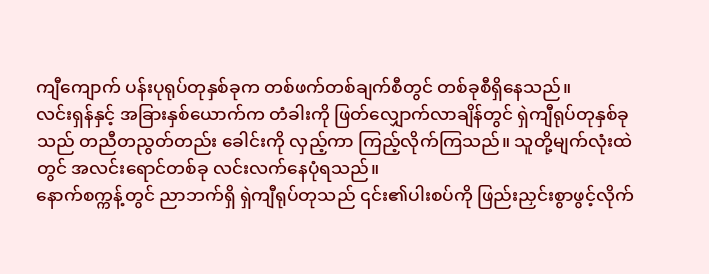ကျီကျောက် ပန်းပုရုပ်တုနှစ်ခုက တစ်ဖက်တစ်ချက်စီတွင် တစ်ခုစီရှိနေသည်။
လင်းရှန်နှင့် အခြားနှစ်ယောက်က တံခါးကို ဖြတ်လျှောက်လာချိန်တွင် ရှဲကျီရုပ်တုနှစ်ခုသည် တညီတညွတ်တည်း ခေါင်းကို လှည့်ကာ ကြည့်လိုက်ကြသည်။ သူတို့မျက်လုံးထဲတွင် အလင်းရောင်တစ်ခု လင်းလက်နေပုံရသည်။
နောက်စက္ကန့်တွင် ညာဘက်ရှိ ရှဲကျီရုပ်တုသည် ၎င်း၏ပါးစပ်ကို ဖြည်းညှင်းစွာဖွင့်လိုက်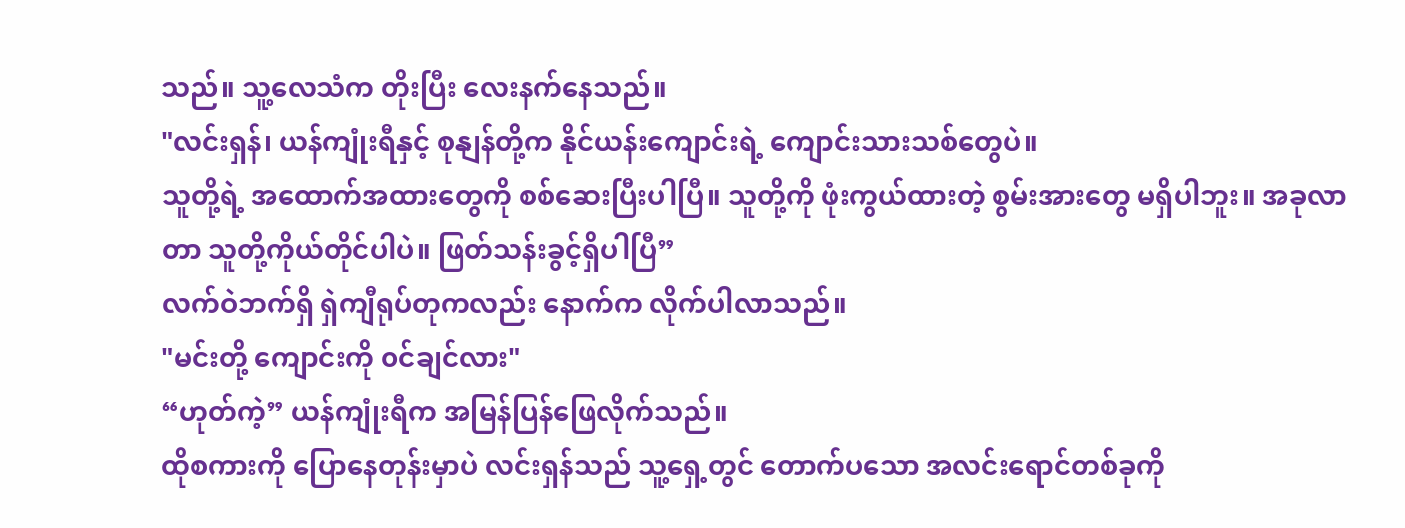သည်။ သူ့လေသံက တိုးပြီး လေးနက်နေသည်။
"လင်းရှန်၊ ယန်ကျုံးရီနှင့် စုနျန်တို့က နိုင်ယန်းကျောင်းရဲ့ ကျောင်းသားသစ်တွေပဲ။
သူတို့ရဲ့ အထောက်အထားတွေကို စစ်ဆေးပြီးပါပြီ။ သူတို့ကို ဖုံးကွယ်ထားတဲ့ စွမ်းအားတွေ မရှိပါဘူး။ အခုလာတာ သူတို့ကိုယ်တိုင်ပါပဲ။ ဖြတ်သန်းခွင့်ရှိပါပြီ”
လက်ဝဲဘက်ရှိ ရှဲကျီရုပ်တုကလည်း နောက်က လိုက်ပါလာသည်။
"မင်းတို့ ကျောင်းကို ၀င်ချင်လား"
“ဟုတ်ကဲ့” ယန်ကျုံးရီက အမြန်ပြန်ဖြေလိုက်သည်။
ထိုစကားကို ပြောနေတုန်းမှာပဲ လင်းရှန်သည် သူ့ရှေ့တွင် တောက်ပသော အလင်းရောင်တစ်ခုကို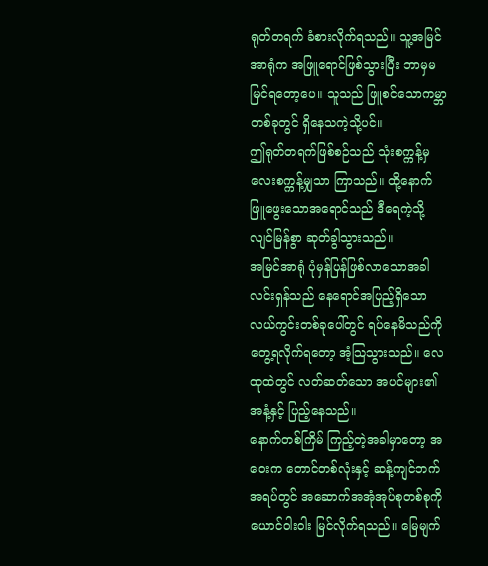ရုတ်တရက် ခံစားလိုက်ရသည်။ သူ့အမြင်အာရုံက အဖြူရောင်ဖြစ်သွားပြီး ဘာမှမမြင်ရတော့ပေ။ သူသည် ဖြူစင်သောကမ္ဘာတစ်ခုတွင် ရှိနေသကဲ့သို့ပင်။
ဤရုတ်တရက်ဖြစ်စဉ်သည် သုံးစက္ကန့်မှ လေးစက္ကန့်မျှသာ ကြာသည်။ ထို့နောက် ဖြူဖွေးသောအရောင်သည် ဒီရေကဲ့သို့ လျင်မြန်စွာ ဆုတ်ခွါသွားသည်။
အမြင်အာရုံ ပုံမှန်ပြန်ဖြစ်လာသောအခါလင်းရှန်သည် နေရောင်အပြည့်ရှိသော လယ်ကွင်းတစ်ခုပေါ်တွင် ရပ်နေမိသည်ကို တွေ့ရလိုက်ရတော့ အံ့သြသွားသည်။ လေထုထဲတွင် လတ်ဆတ်သော အပင်များ၏ အနံ့နှင့် ပြည့်နေသည်။
နောက်တစ်ကြိမ် ကြည့်တဲ့အခါမှာတော့ အဝေးက တောင်တစ်လုံးနှင့် ဆန့်ကျင်ဘက်
အရပ်တွင် အဆောက်အအုံအုပ်စုတစ်စုကို ယောင်ဝါးဝါး မြင်လိုက်ရသည်။ မြေမျက်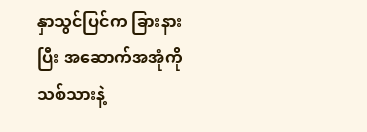နှာသွင်ပြင်က ခြားနားပြီး အဆောက်အအုံကို သစ်သားနဲ့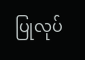ပြုလုပ်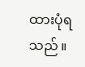ထားပုံရသည်။